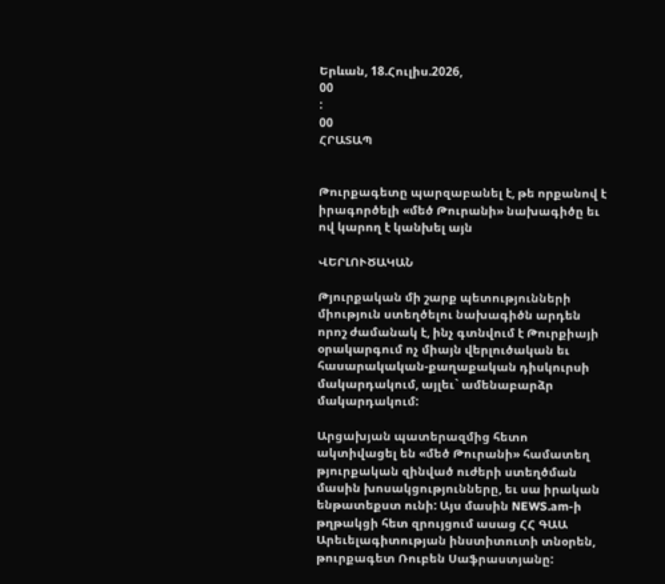Երևան, 18.Հուլիս.2026,
00
:
00
ՀՐԱՏԱՊ


Թուրքագետը պարզաբանել է, թե որքանով է իրագործելի «մեծ Թուրանի» նախագիծը եւ ով կարող է կանխել այն

ՎԵՐԼՈՒԾԱԿԱՆ

Թյուրքական մի շարք պետությունների միություն ստեղծելու նախագիծն արդեն որոշ ժամանակ է, ինչ գտնվում է Թուրքիայի օրակարգում ոչ միայն վերլուծական եւ հասարակական-քաղաքական դիսկուրսի մակարդակում, այլեւ` ամենաբարձր մակարդակում:

Արցախյան պատերազմից հետո ակտիվացել են «մեծ Թուրանի» համատեղ թյուրքական զինված ուժերի ստեղծման մասին խոսակցությունները, եւ սա իրական ենթատեքստ ունի: Այս մասին NEWS.am-ի թղթակցի հետ զրույցում ասաց ՀՀ ԳԱԱ Արեւելագիտության ինստիտուտի տնօրեն, թուրքագետ Ռուբեն Սաֆրաստյանը: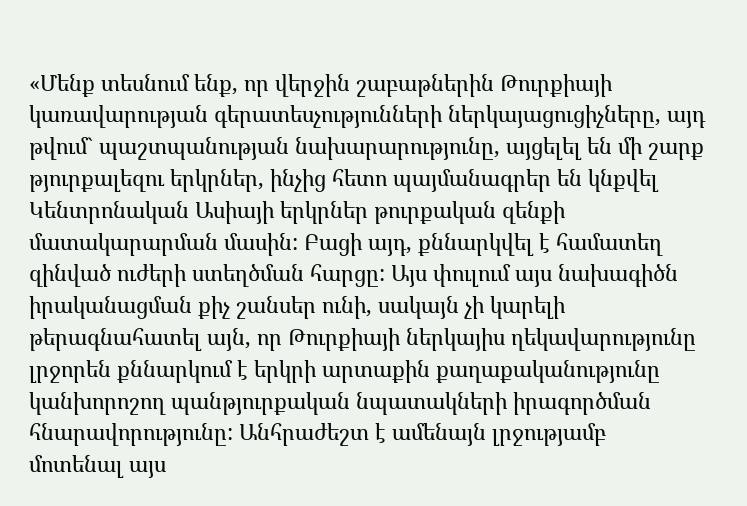«Մենք տեսնում ենք, որ վերջին շաբաթներին Թուրքիայի կառավարության գերատեսչությունների ներկայացուցիչները, այդ թվում` պաշտպանության նախարարությունը, այցելել են մի շարք թյուրքալեզու երկրներ, ինչից հետո պայմանագրեր են կնքվել Կենտրոնական Ասիայի երկրներ թուրքական զենքի մատակարարման մասին: Բացի այդ, քննարկվել է համատեղ զինված ուժերի ստեղծման հարցը: Այս փուլում այս նախագիծն իրականացման քիչ շանսեր ունի, սակայն չի կարելի թերագնահատել այն, որ Թուրքիայի ներկայիս ղեկավարությունը լրջորեն քննարկում է երկրի արտաքին քաղաքականությունը կանխորոշող պանթյուրքական նպատակների իրագործման հնարավորությունը: Անհրաժեշտ է ամենայն լրջությամբ մոտենալ այս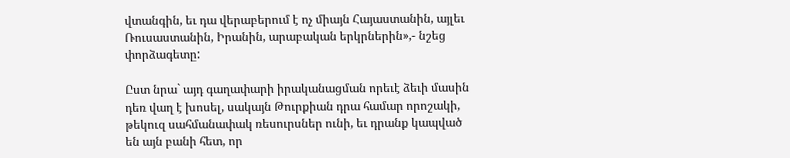վտանգին, եւ դա վերաբերում է ոչ միայն Հայաստանին, այլեւ Ռուսաստանին, Իրանին, արաբական երկրներին»,- նշեց փորձագետը:

Ըստ նրա` այդ գաղափարի իրականացման որեւէ ձեւի մասին դեռ վաղ է խոսել, սակայն Թուրքիան դրա համար որոշակի, թեկուզ սահմանափակ ռեսուրսներ ունի, եւ դրանք կապված են այն բանի հետ, որ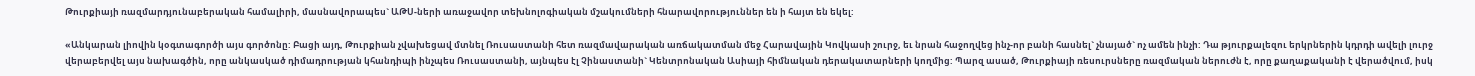Թուրքիայի ռազմարդյունաբերական համալիրի, մասնավորապես` ԱԹՍ-ների առաջավոր տեխնոլոգիական մշակումների հնարավորություններ են ի հայտ են եկել:

«Անկարան լիովին կօգտագործի այս գործոնը: Բացի այդ, Թուրքիան չվախեցավ մտնել Ռուսաստանի հետ ռազմավարական առճակատման մեջ Հարավային Կովկասի շուրջ, եւ նրան հաջողվեց ինչ-որ բանի հասնել` չնայած` ոչ ամեն ինչի: Դա թյուրքալեզու երկրներին կդրդի ավելի լուրջ վերաբերվել այս նախագծին, որը անկասկած դիմադրության կհանդիպի ինչպես Ռուսաստանի, այնպես էլ Չինաստանի` Կենտրոնական Ասիայի հիմնական դերակատարների կողմից: Պարզ ասած, Թուրքիայի ռեսուրսները ռազմական ներուժն է, որը քաղաքականի է վերածվում, իսկ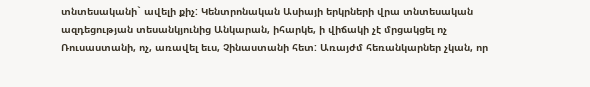տնտեսականի` ավելի քիչ: Կենտրոնական Ասիայի երկրների վրա տնտեսական ազդեցության տեսանկյունից Անկարան, իհարկե, ի վիճակի չէ մրցակցել ոչ Ռուսաստանի, ոչ, առավել եւս, Չինաստանի հետ: Առայժմ հեռանկարներ չկան, որ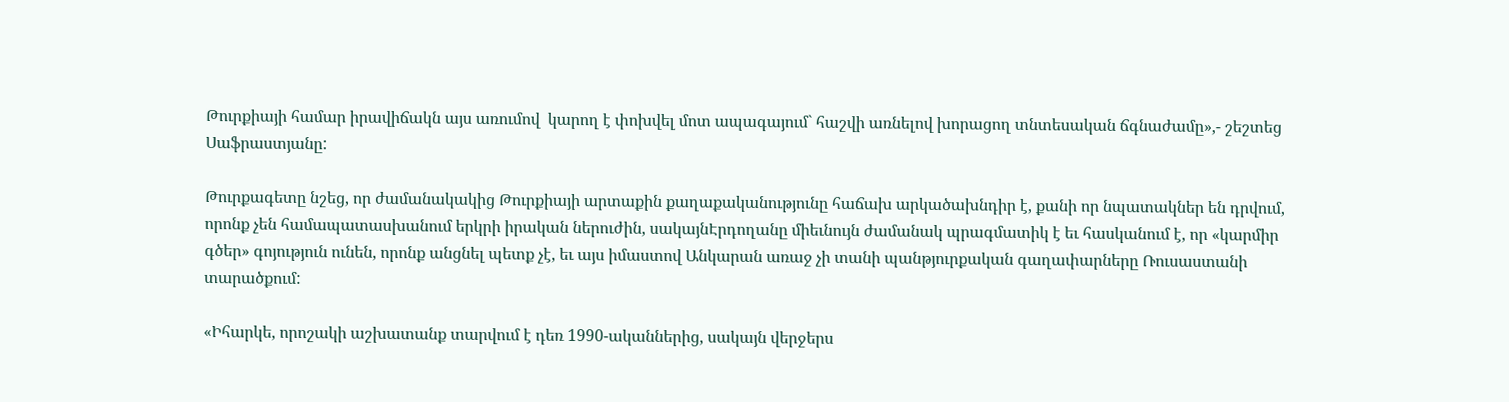Թուրքիայի համար իրավիճակն այս առումով  կարող է փոխվել մոտ ապագայում` հաշվի առնելով խորացող տնտեսական ճգնաժամը»,- շեշտեց Սաֆրաստյանը:

Թուրքագետը նշեց, որ ժամանակակից Թուրքիայի արտաքին քաղաքականությունը հաճախ արկածախնդիր է, քանի որ նպատակներ են դրվում, որոնք չեն համապատասխանում երկրի իրական ներուժին, սակայնԷրդողանը միեւնույն ժամանակ պրագմատիկ է եւ հասկանում է, որ «կարմիր գծեր» գոյություն ունեն, որոնք անցնել պետք չէ, եւ այս իմաստով Անկարան առաջ չի տանի պանթյուրքական գաղափարները Ռուսաստանի տարածքում:

«Իհարկե, որոշակի աշխատանք տարվում է դեռ 1990-ականներից, սակայն վերջերս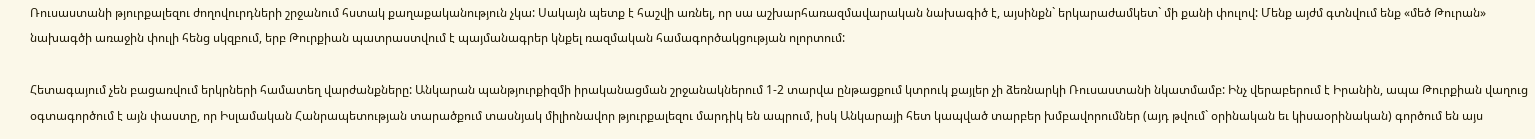Ռուսաստանի թյուրքալեզու ժողովուրդների շրջանում հստակ քաղաքականություն չկա: Սակայն պետք է հաշվի առնել, որ սա աշխարհառազմավարական նախագիծ է, այսինքն` երկարաժամկետ` մի քանի փուլով: Մենք այժմ գտնվում ենք «մեծ Թուրան» նախագծի առաջին փուլի հենց սկզբում, երբ Թուրքիան պատրաստվում է պայմանագրեր կնքել ռազմական համագործակցության ոլորտում:

Հետագայում չեն բացառվում երկրների համատեղ վարժանքները: Անկարան պանթյուրքիզմի իրականացման շրջանակներում 1-2 տարվա ընթացքում կտրուկ քայլեր չի ձեռնարկի Ռուսաստանի նկատմամբ: Ինչ վերաբերում է Իրանին, ապա Թուրքիան վաղուց օգտագործում է այն փաստը, որ Իսլամական Հանրապետության տարածքում տասնյակ միլիոնավոր թյուրքալեզու մարդիկ են ապրում, իսկ Անկարայի հետ կապված տարբեր խմբավորումներ (այդ թվում` օրինական եւ կիսաօրինական) գործում են այս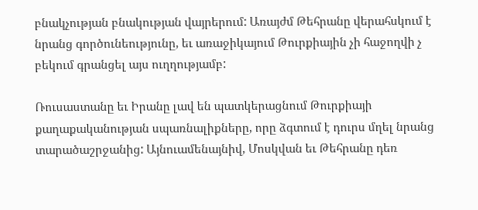բնակչության բնակության վայրերում: Առայժմ Թեհրանը վերահսկում է նրանց գործունեությունը, եւ առաջիկայում Թուրքիային չի հաջողվի չ բեկում գրանցել այս ուղղությամբ:

Ռուսաստանը եւ Իրանը լավ են պատկերացնում Թուրքիայի քաղաքականության սպառնալիքները, որը ձգտում է դուրս մղել նրանց տարածաշրջանից: Այնուամենայնիվ, Մոսկվան եւ Թեհրանը դեռ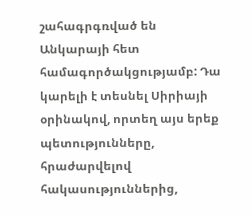շահագրգռված են Անկարայի հետ համագործակցությամբ: Դա կարելի է տեսնել Սիրիայի օրինակով, որտեղ այս երեք պետությունները, հրաժարվելով հակասություններից,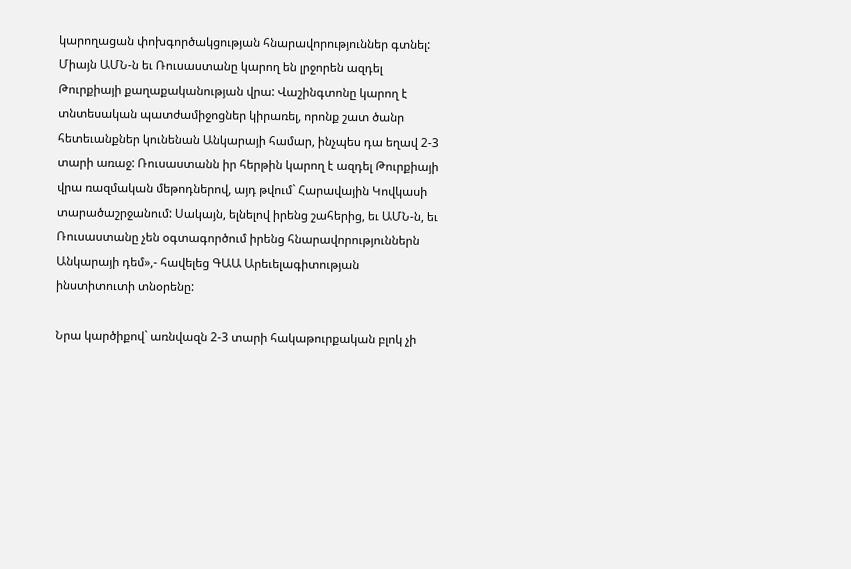կարողացան փոխգործակցության հնարավորություններ գտնել: Միայն ԱՄՆ-ն եւ Ռուսաստանը կարող են լրջորեն ազդել Թուրքիայի քաղաքականության վրա: Վաշինգտոնը կարող է տնտեսական պատժամիջոցներ կիրառել, որոնք շատ ծանր հետեւանքներ կունենան Անկարայի համար, ինչպես դա եղավ 2-3 տարի առաջ: Ռուսաստանն իր հերթին կարող է ազդել Թուրքիայի վրա ռազմական մեթոդներով, այդ թվում` Հարավային Կովկասի տարածաշրջանում: Սակայն, ելնելով իրենց շահերից, եւ ԱՄՆ-ն, եւ Ռուսաստանը չեն օգտագործում իրենց հնարավորություններն Անկարայի դեմ»,- հավելեց ԳԱԱ Արեւելագիտության ինստիտուտի տնօրենը:

Նրա կարծիքով` առնվազն 2-3 տարի հակաթուրքական բլոկ չի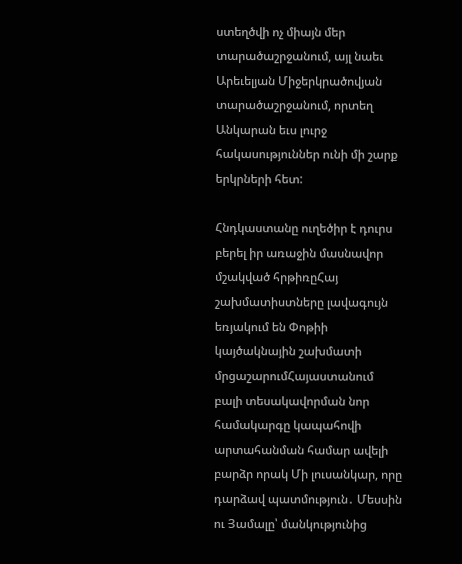ստեղծվի ոչ միայն մեր տարածաշրջանում, այլ նաեւ Արեւելյան Միջերկրածովյան տարածաշրջանում, որտեղ Անկարան եւս լուրջ հակասություններ ունի մի շարք երկրների հետ:

Հնդկաստանը ուղեծիր է դուրս բերել իր առաջին մասնավոր մշակված հրթիռըՀայ շախմատիստները լավագույն եռյակում են Փոթիի կայծակնային շախմատի մրցաշարումՀայաստանում բալի տեսակավորման նոր համակարգը կապահովի արտահանման համար ավելի բարձր որակ Մի լուսանկար, որը դարձավ պատմություն․ Մեսսին ու Յամալը՝ մանկությունից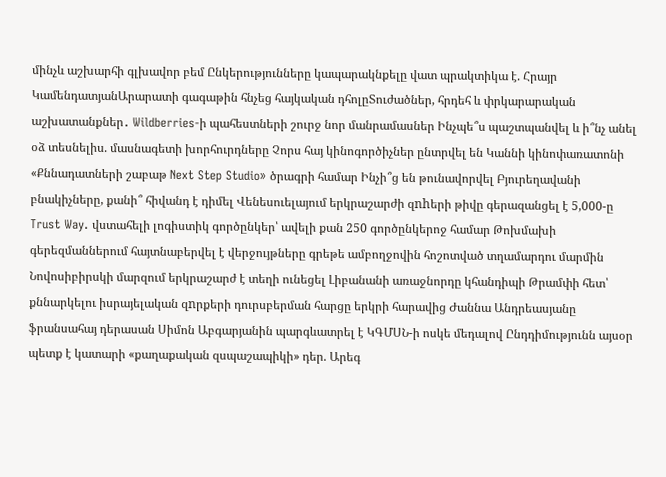մինչև աշխարհի գլխավոր բեմ Ընկերությունները կապարակնքելը վատ պրակտիկա է. Հրայր ԿամենդատյանԱրարատի գագաթին հնչեց հայկական դհոլըՏուժածներ, հրդեհ և փրկարարական աշխատանքներ․ Wildberries-ի պահեստների շուրջ նոր մանրամասներ Ինչպե՞ս պաշտպանվել և ի՞նչ անել օձ տեսնելիս. մասնագետի խորհուրդները Չորս հայ կինոգործիչներ ընտրվել են Կաննի կինոփառատոնի «Քննադատների շաբաթ Next Step Studio» ծրագրի համար Ինչի՞ց են թունավորվել Բյուրեղավանի բնակիչները, քանի՞ հիվանդ է դիմել Վենեսուելայում երկրաշարժի զnhերի թիվը գերազանցել է 5,000-ը Trust Way. վստահելի լոգիստիկ գործընկեր՝ ավելի քան 250 գործընկերոջ համար Թոխմախի գերեզմաններում հայտնաբերվել է վերջույթները գրեթե ամբողջովին հոշոտված տղամարդու մարմին Նովոսիբիրսկի մարզում երկրաշարժ է տեղի ունեցել Լիբանանի առաջնորդը կհանդիպի Թրամփի հետ՝ քննարկելու իսրայելական զnրքերի դուրսբերման հարցը երկրի հարավից Ժաննա Անդրեասյանը ֆրանսահայ դերասան Սիմոն Աբգարյանին պարգևատրել է ԿԳՄՍՆ-ի ոսկե մեդալով Ընդդիմությունն այսօր պետք է կատարի «քաղաքական զսպաշապիկի» դեր. Արեգ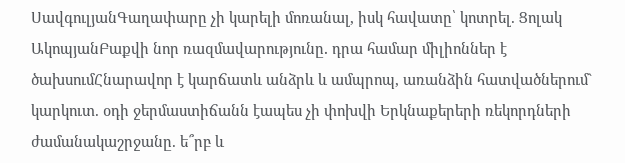ՍավգուլյանԳաղափարը չի կարելի մոռանալ, իսկ հավատը՝ կոտրել. Ցոլակ ԱկոպյանԲաքվի նոր ռազմավարությունը․ դրա համար միլիոններ է ծախսումՀնարավոր է կարճատև անձրև և ամպրոպ, առանձին հատվածներում` կարկուտ. օդի ջերմաստիճանն էապես չի փոխվի Երկնաքերերի ռեկորդների ժամանակաշրջանը. ե՞րբ և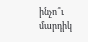ինչո՞ւ մարդիկ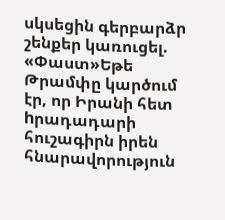սկսեցին գերբարձր շենքեր կառուցել. «Փաստ»Եթե Թրամփը կարծում էր, որ Իրանի հետ hրադադարի հուշագիրն իրեն հնարավորություն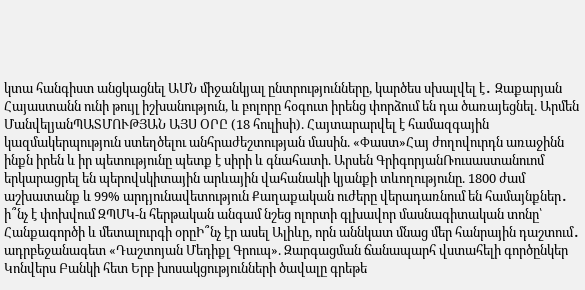կտա հանգիստ անցկացնել ԱՄՆ միջանկյալ ընտրությունները, կարծես սխալվել է․ Զաքարյան Հայաստանն ունի թույլ իշխանություն, և բոլորը հօգուտ իրենց փորձում են դա ծառայեցնել. Արմեն ՄանվելյանՊԱՏՄՈՒԹՅԱՆ ԱՅՍ ՕՐԸ (18 հուլիսի). Հայտարարվել է համազգային կազմակերպություն ստեղծելու անհրաժեշտության մասին. «Փաստ»Հայ ժողովուրդն առաջինն ինքն իրեն և իր պետությունը պետք է սիրի և գնահատի. Արսեն ԳրիգորյանՌուսաստանուոմ երկարացրել են պերովսկիտային արևային վահանակի կյանքի տևողությունը. 1800 ժամ աշխատանք և 99% արդյունավետություն Քաղաքական ուժերը վերադառնում են համայնքներ․ ի՞նչ է փոխվում ԶՊՄԿ-ն հերթական անգամ նշեց ոլորտի գլխավոր մասնագիտական տոնը՝ Հանքագործի և մետալուրգի օրըԻ՞նչ էր ասել Ալիևը, որն աննկատ մնաց մեր հանրային դաշտում․ ադրբեջանագետ «Դաշտոյան Մեդիքլ Գրուպ». Զարգացման ճանապարհ վստահելի գործընկեր Կոնվերս Բանկի հետ Երբ խոսակցությունների ծավալը գրեթե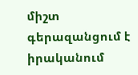միշտ գերազանցում է իրականում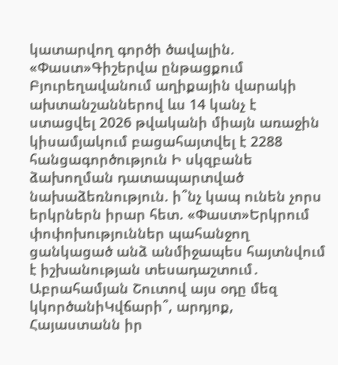կատարվող գործի ծավալին. «Փաստ»Գիշերվա ընթացքում Բյուրեղավանում աղիքային վարակի ախտանշաններով ևս 14 կանչ է ստացվել 2026 թվականի միայն առաջին կիսամյակում բացահայտվել է 2288 հանցագործություն Ի սկզբանե ձախողման դատապարտված նախաձեռնություն. ի՞նչ կապ ունեն չորս երկրներն իրար հետ. «Փաստ»Երկրում փոփոխություններ պահանջող ցանկացած անձ անմիջապես հայտնվում է իշխանության տեսադաշտում․ Աբրահամյան Շուտով այս օդը մեզ կկործանիԿվճարի՞, արդյոք, Հայաստանն իր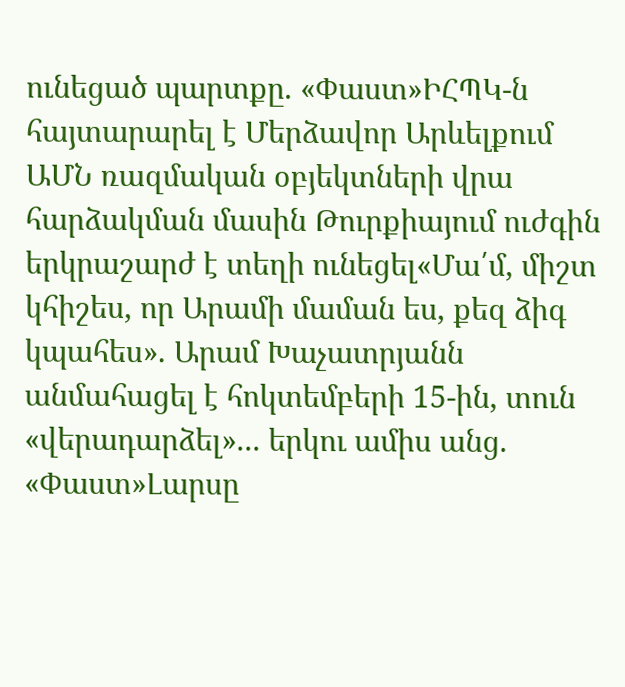ունեցած պարտքը. «Փաստ»ԻՀՊԿ-ն հայտարարել է Մերձավոր Արևելքում ԱՄՆ ռազմական օբյեկտների վրա հարձակման մասին Թուրքիայում ուժգին երկրաշարժ է տեղի ունեցել«Մա՛մ, միշտ կհիշես, որ Արամի մաման ես, քեզ ձիգ կպահես». Արամ Խաչատրյանն անմահացել է հոկտեմբերի 15-ին, տուն «վերադարձել»... երկու ամիս անց. «Փաստ»Լարսը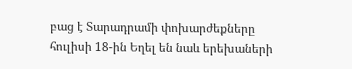բաց է Տարադրամի փոխարժեքները հուլիսի 18-ին Եղել են նաև երեխաների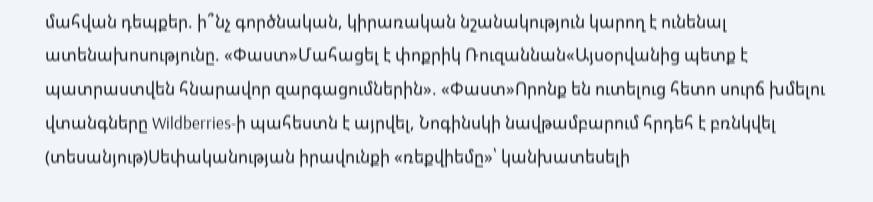մահվան դեպքեր. ի՞նչ գործնական, կիրառական նշանակություն կարող է ունենալ ատենախոսությունը. «Փաստ»Մահացել է փոքրիկ Ռուզաննան«Այսօրվանից պետք է պատրաստվեն հնարավոր զարգացումներին». «Փաստ»Որոնք են ուտելուց հետո սուրճ խմելու վտանգները Wildberries-ի պահեստն է այրվել, Նոգինսկի նավթամբարում հրդեհ է բռնկվել (տեսանյութ)Սեփականության իրավունքի «ռեքվիեմը»՝ կանխատեսելի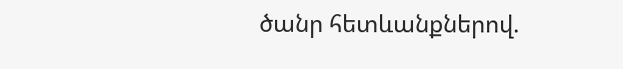ծանր հետևանքներով.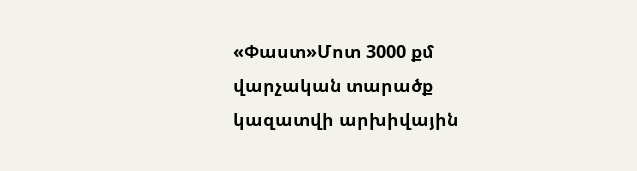«Փաստ»Մոտ 3000 քմ վարչական տարածք կազատվի արխիվային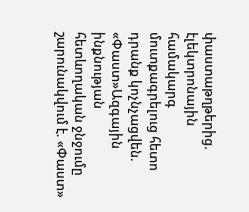փաստաթղթերից. էլեկտրոնային համակարգ մուտքագրելուց հետո դրանք կոչնչացվեն. «Փաստ»Ազգային ինքնության հետևողական ջնջումը շարունակվում է. «Փաստ»